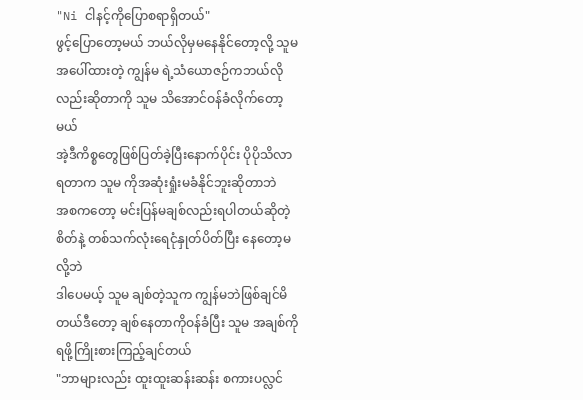"Ni ငါနင့်ကိုပြောစရာရှိတယ်"
ဖွင့်ပြောတော့မယ် ဘယ်လိုမှမနေနိုင်တော့လို့ သူမ အပေါ်ထားတဲ့ ကျွန်မ ရဲ့သံယောဇဉ်ကဘယ်လိုလည်းဆိုတာကို သူမ သိအောင်ဝန်ခံလိုက်တော့မယ်
အဲ့ဒီကိစ္စတွေဖြစ်ပြတ်ခဲ့ပြီးနောက်ပိုင်း ပိုပိုသိလာရတာက သူမ ကိုအဆုံးရှုံးမခံနိုင်ဘူးဆိုတာဘဲ
အစကတော့ မင်းပြန်မချစ်လည်းရပါတယ်ဆိုတဲ့စိတ်နဲ့ တစ်သက်လုံးရေငုံနှုတ်ပိတ်ပြီး နေတော့မလို့ဘဲ
ဒါပေမယ့် သူမ ချစ်တဲ့သူက ကျွန်မဘဲဖြစ်ချင်မိတယ်ဒီတော့ ချစ်နေတာကိုဝန်ခံပြီး သူမ အချစ်ကိုရဖို့ကြိုးစားကြည့်ချင်တယ်
"ဘာများလည်း ထူးထူးဆန်းဆန်း စကားပလ္လင်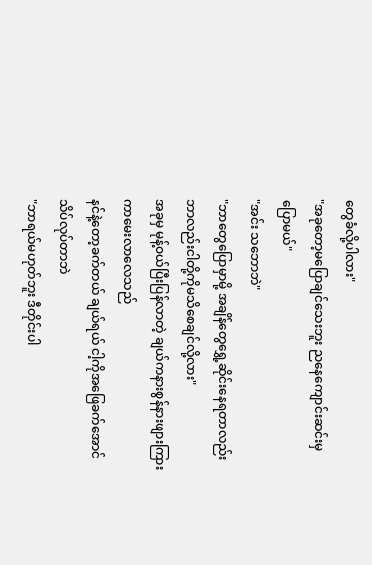တွေခံလို့ပါလား"
"အခုတော့မပြောချင်သေးဘူး ညနေကျောင်းဆင်းမှ ပြောမယ်"
"အင်း သဘောဘဲ"
"ဘာတွေပြောမှာမို့ အချိန်တွေရွှေ့ဆိုင်းနေရတာလည်း ဘာလည်းငါတို့ကိုမသိစေချင်လို့လား"
အခုမှ မုန့်ဝယ်ပြီးပြန်လာတဲ့ ချယ်ကနားစွန်နားဖျားကြားကာမေးလာလေသည်
နင်နဲ့တော့ခက်တယ် ချယ်ရယ် ငါ့ကိုအဖြေခက်အောင်သိပ်လုပ်တာဘဲ
"ဘာရယ်မဟုတ်ဘူး ဒီတိုင်းပါ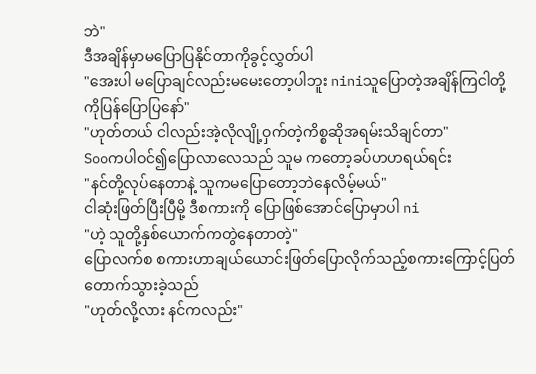ဘဲ"
ဒီအချိန်မှာမပြောပြနိုင်တာကိုခွင့်လွှတ်ပါ
"အေးပါ မပြောချင်လည်းမမေးတော့ပါဘူး niniသူပြောတဲ့အချိန်ကြငါတို့ကိုပြန်ပြောပြနော်"
"ဟုတ်တယ် ငါလည်းအဲ့လိုလျို့ဝှက်တဲ့ကိစ္စဆိုအရမ်းသိချင်တာ"
Sooကပါဝင်၍ပြောလာလေသည် သူမ ကတော့ခပ်ဟဟရယ်ရင်း
"နင်တို့လုပ်နေတာနဲ့ သူကမပြောတော့ဘဲနေလိမ့်မယ်"
ငါဆုံးဖြတ်ပြီးပြီမို့ ဒီစကားကို ပြောဖြစ်အောင်ပြောမှာပါ ni
"ဟဲ့ သူတို့နှစ်ယောက်ကတွဲနေတာတဲ့"
ပြောလက်စ စကားဟာချယ်ယောင်းဖြတ်ပြောလိုက်သည့်စကားကြောင့်ပြတ်တောက်သွားခဲ့သည်
"ဟုတ်လို့လား နင်ကလည်း"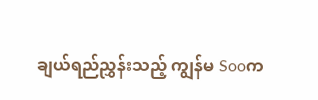ချယ်ရည်ညွှန်းသည့် ကျွန်မ Sooက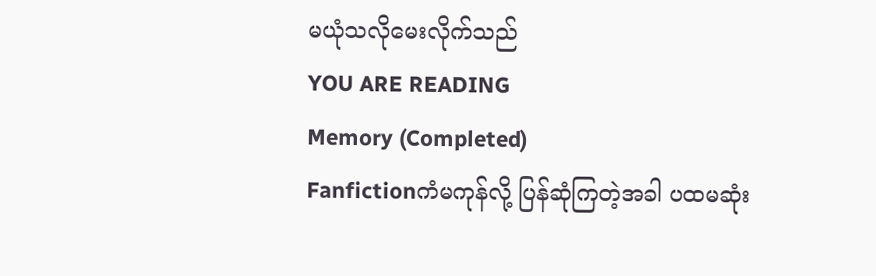မယုံသလိုမေးလိုက်သည်
YOU ARE READING
Memory (Completed)
Fanfictionကံမကုန်လို့ ပြန်ဆုံကြတဲ့အခါ ပထမဆုံး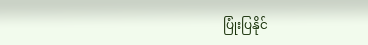ပြုံးပြနိုင်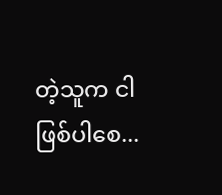တဲ့သူက ငါဖြစ်ပါစေ...